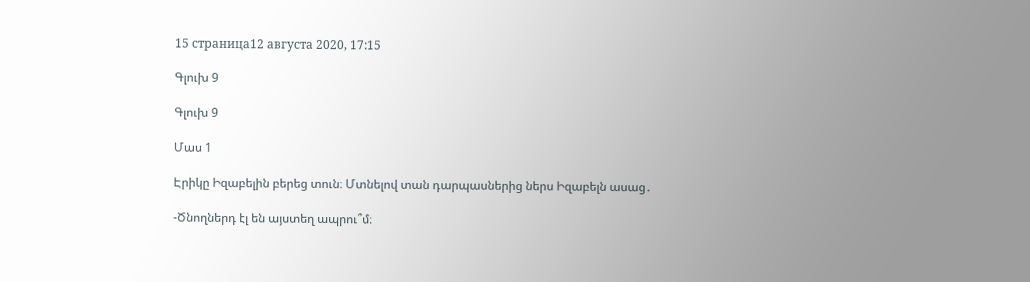15 страница12 августа 2020, 17:15

Գլուխ 9

Գլուխ 9

Մաս 1

Էրիկը Իզաբելին բերեց տուն։ Մտնելով տան դարպասներից ներս Իզաբելն ասաց․

-Ծնողներդ էլ են այստեղ ապրու՞մ։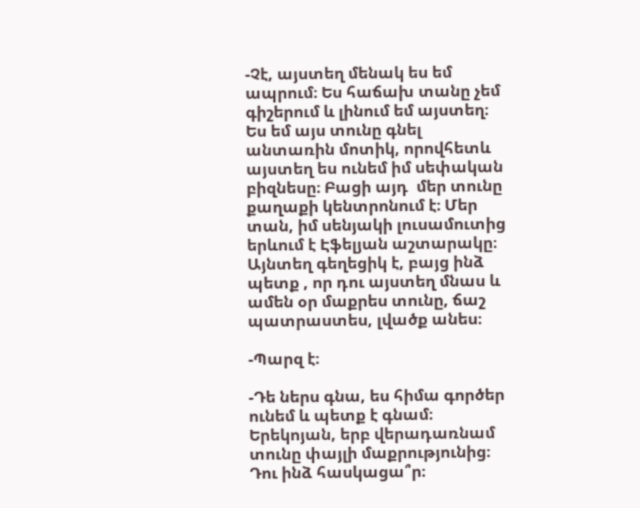-Չէ, այստեղ մենակ ես եմ ապրում։ Ես հաճախ տանը չեմ գիշերում և լինում եմ այստեղ։ Ես եմ այս տունը գնել անտառին մոտիկ, որովհետև այստեղ ես ունեմ իմ սեփական բիզնեսը։ Բացի այդ  մեր տունը քաղաքի կենտրոնում է։ Մեր տան, իմ սենյակի լուսամուտից երևում է Էֆելյան աշտարակը։ Այնտեղ գեղեցիկ է, բայց ինձ պետք , որ դու այստեղ մնաս և ամեն օր մաքրես տունը, ճաշ պատրաստես, լվածք անես։

-Պարզ է։

-Դե ներս գնա, ես հիմա գործեր ունեմ և պետք է գնամ։ Երեկոյան, երբ վերադառնամ տունը փայլի մաքրությունից։ Դու ինձ հասկացա՞ր։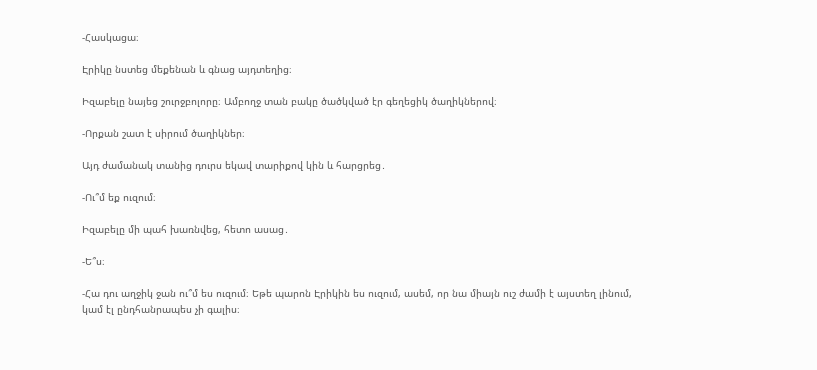-Հասկացա։

Էրիկը նստեց մեքենան և գնաց այդտեղից։

Իզաբելը նայեց շուրջբոլորը։ Ամբողջ տան բակը ծածկված էր գեղեցիկ ծաղիկներով։

-Որքան շատ է սիրում ծաղիկներ։

Այդ ժամանակ տանից դուրս եկավ տարիքով կին և հարցրեց․

-Ու՞մ եք ուզում։

Իզաբելը մի պահ խառնվեց, հետո ասաց․

-Ե՞ս։

-Հա դու աղջիկ ջան ու՞մ ես ուզում։ Եթե պարոն Էրիկին ես ուզում, ասեմ, որ նա միայն ուշ ժամի է այստեղ լինում, կամ էլ ընդհանրապես չի գալիս։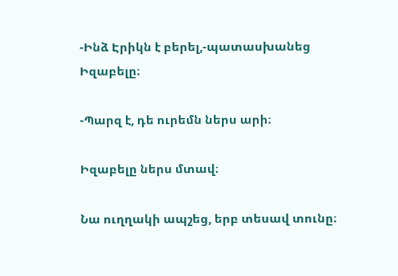-Ինձ Էրիկն է բերել,-պատասխանեց Իզաբելը։

-Պարզ է, դե ուրեմն ներս արի։

Իզաբելը ներս մտավ։

Նա ուղղակի ապշեց, երբ տեսավ տունը։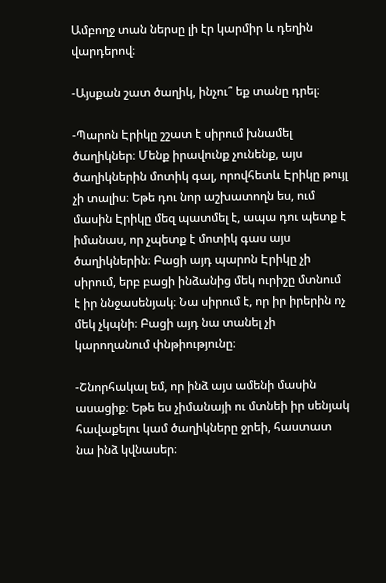Ամբողջ տան ներսը լի էր կարմիր և դեղին վարդերով։

-Այսքան շատ ծաղիկ, ինչու՞ եք տանը դրել։

-Պարոն Էրիկը շշատ է սիրում խնամել ծաղիկներ։ Մենք իրավունք չունենք, այս ծաղիկներին մոտիկ գալ, որովհետև Էրիկը թույլ չի տալիս։ Եթե դու նոր աշխատողն ես, ում մասին Էրիկը մեզ պատմել է, ապա դու պետք է իմանաս, որ չպետք է մոտիկ գաս այս ծաղիկներին։ Բացի այդ պարոն Էրիկը չի սիրում, երբ բացի ինձանից մեկ ուրիշը մտնում է իր ննջասենյակ։ Նա սիրում է, որ իր իրերին ոչ մեկ չկպնի։ Բացի այդ նա տանել չի կարողանում փնթիությունը։

-Շնորհակալ եմ, որ ինձ այս ամենի մասին ասացիք։ Եթե ես չիմանայի ու մտնեի իր սենյակ հավաքելու կամ ծաղիկները ջրեի, հաստատ նա ինձ կվնասեր։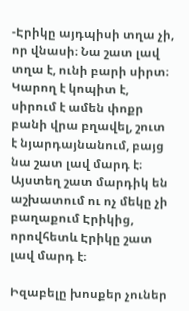-Էրիկը այդպիսի տղա չի, որ վնասի։ Նա շատ լավ տղա է, ունի բարի սիրտ։ Կարող է կոպիտ է, սիրում է ամեն փոքր բանի վրա բղավել, շուտ  է նյարդայնանում, բայց նա շատ լավ մարդ է։ Այստեղ շատ մարդիկ են աշխատում ու ոչ մեկը չի բաղաքում Էրիկից, որովհետև Էրիկը շատ լավ մարդ է։

Իզաբելը խոսքեր չուներ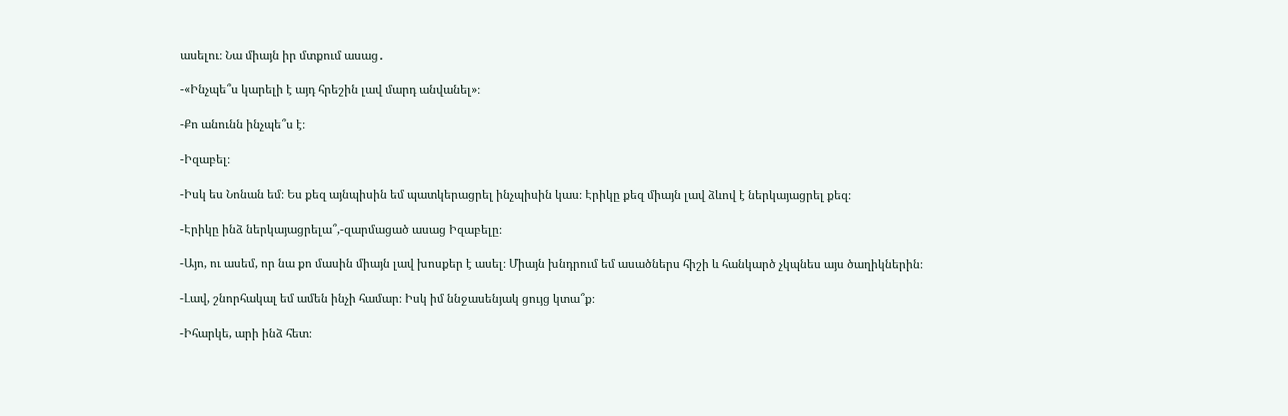ասելու։ Նա միայն իր մտքում ասաց․

-«Ինչպե՞ս կարելի է այդ հրեշին լավ մարդ անվանել»։

-Քո անունն ինչպե՞ս է։

-Իզաբել։

-Իսկ ես Նոնան եմ։ Ես քեզ այնպիսին եմ պատկերացրել ինչպիսին կաս։ Էրիկը քեզ միայն լավ ձևով է ներկայացրել քեզ։

-Էրիկը ինձ ներկայացրելա՞,-զարմացած ասաց Իզաբելը։

-Այո, ու ասեմ, որ նա քո մասին միայն լավ խոսքեր է ասել։ Միայն խնդրում եմ ասածներս հիշի և հանկարծ չկպնես այս ծաղիկներին։

-Լավ, շնորհակալ եմ ամեն ինչի համար։ Իսկ իմ ննջասենյակ ցույց կտա՞ք։

-Իհարկե, արի ինձ հետ։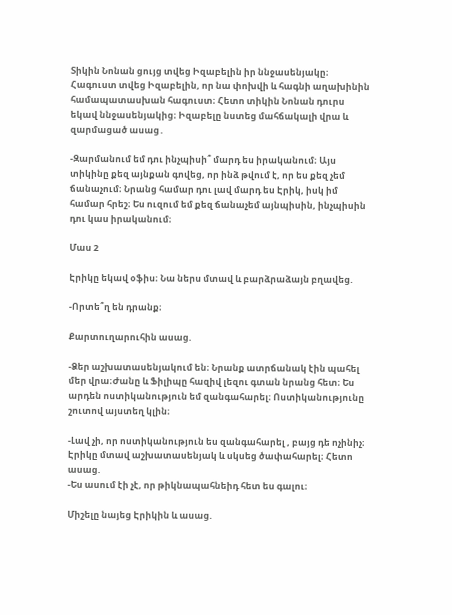Տիկին Նոնան ցույց տվեց Իզաբելին իր ննջասենյակը։ Հագուստ տվեց Իզաբելին, որ նա փոխվի և հագնի աղախինին համապատասխան հագուստ։ Հետո տիկին Նոնան դուրս եկավ ննջասենյակից։ Իզաբելը նստեց մահճակալի վրա և զարմացած ասաց․

-Զարմանում եմ դու ինչպիսի՞ մարդ ես իրականում։ Այս տիկինը քեզ այնքան գովեց, որ ինձ թվում է, որ ես քեզ չեմ ճանաչում։ Նրանց համար դու լավ մարդ ես Էրիկ, իսկ իմ համար հրեշ։ Ես ուզում եմ քեզ ճանաչեմ այնպիսին, ինչպիսին դու կաս իրականում։

Մաս 2

Էրիկը եկավ օֆիս։ Նա ներս մտավ և բարձրաձայն բղավեց.

-Որտե՞ղ են դրանք։

Քարտուղարուհին ասաց.

-Ձեր աշխատասենյակում են։ Նրանք ատրճանակ էին պահել մեր վրա։Ժանը և Ֆիլիպը հազիվ լեզու գտան նրանց հետ։ Ես արդեն ոստիկանություն եմ զանգահարել։ Ոստիկանությունը շուտով այստեղ կլին։

-Լավ չի, որ ոստիկանություն ես զանգահարել , բայց դե ոչինիչ։
Էրիկը մտավ աշխատասենյակ և սկսեց ծափահարել։ Հետո ասաց.
-Ես ասում էի չէ, որ թիկնապահնեիդ հետ ես գալու։

Միշելը նայեց Էրիկին և ասաց.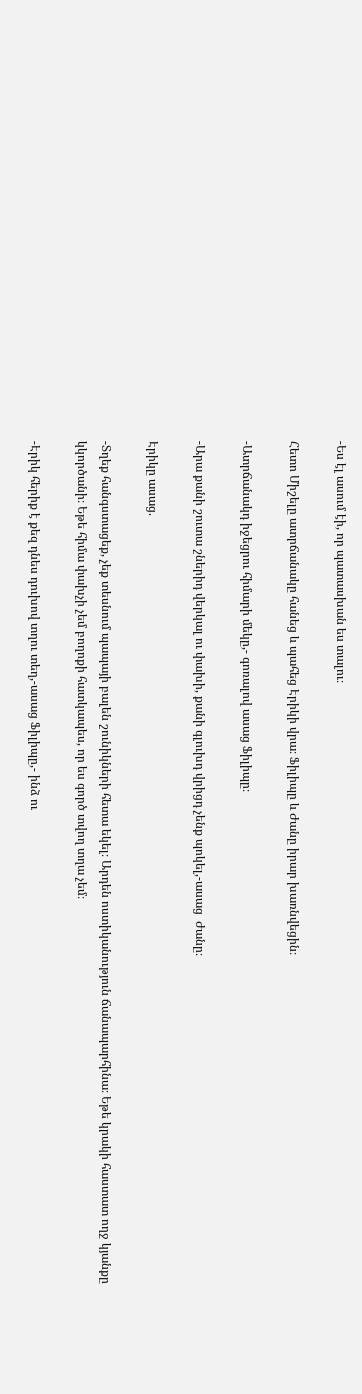-Ես էլ ասում էի, որ պատասխան ես տալու։

Հետո Միշելը ատրճանակը հանեց և պահեց Էրիկի վրա։ Ֆիլիպը և Ժանը իրար խառնվեցին։

-Ատրճանակդ իջեցրու հիմարի մեկը,- գոռալով ասաց Ֆիլիպը։

-Արա քանի շուտա շներիդ վերկալ ու փախի, քանի գլուխդ վրիցդ չենք պոկել,-ասաց  Ժանը։

Էրիկը ասաց.

-Տղեք հանգստացեք, չեք տեսնում պապայի բալեն շունիկների հետա եկել։ Արդեն ոստիկանություն ճանապարհինա։ Եթե կրակի հաստատ ողջ կյանքը կկործանի։ Եթե հիմա փախչի չեմ բողոքի հատկապես, որ ես գործ տվող տղա չեմ։

-Էրիկ հերիք է քեզ դնես դուխով տղու տեղ,-ասաց Ֆիլիպը,- ինձ ու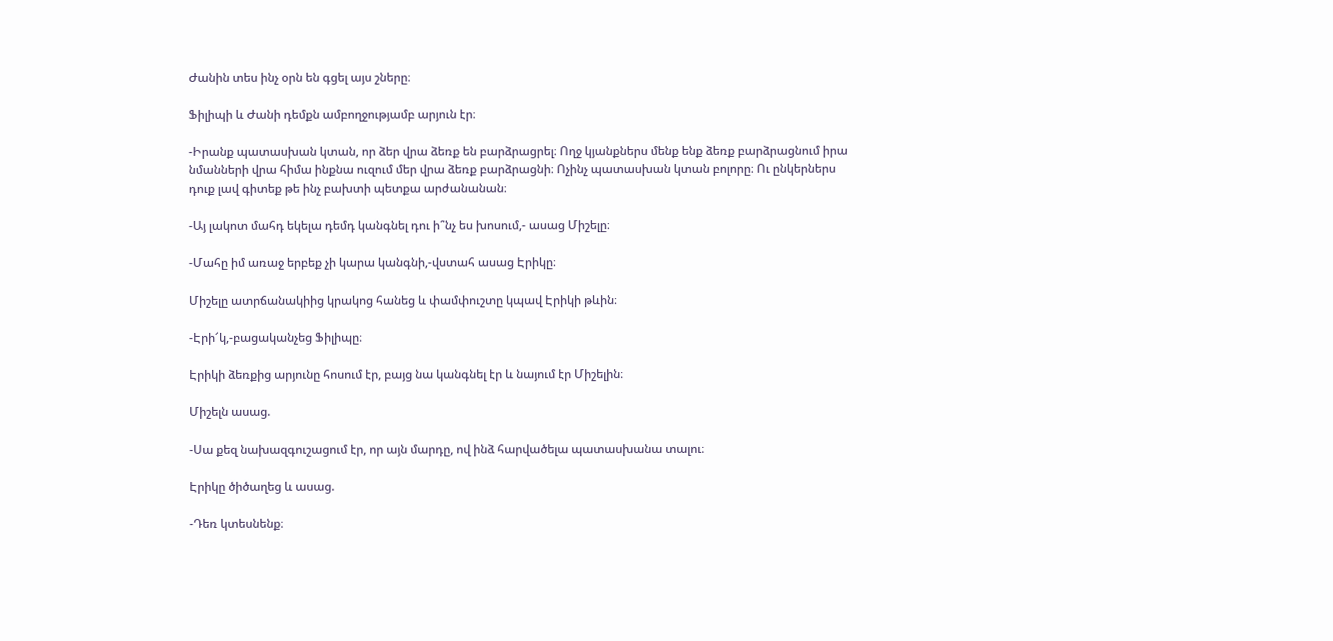Ժանին տես ինչ օրն են գցել այս շները։

Ֆիլիպի և Ժանի դեմքն ամբողջությամբ արյուն էր։

-Իրանք պատասխան կտան, որ ձեր վրա ձեռք են բարձրացրել։ Ողջ կյանքներս մենք ենք ձեռք բարձրացնում իրա նմանների վրա հիմա ինքնա ուզում մեր վրա ձեռք բարձրացնի։ Ոչինչ պատասխան կտան բոլորը։ Ու ընկերներս դուք լավ գիտեք թե ինչ բախտի պետքա արժանանան։

-Այ լակոտ մահդ եկելա դեմդ կանգնել դու ի՞նչ ես խոսում,- ասաց Միշելը։

-Մահը իմ առաջ երբեք չի կարա կանգնի,-վստահ ասաց Էրիկը։

Միշելը ատրճանակիից կրակոց հանեց և փամփուշտը կպավ Էրիկի թևին։

-Էրի՜կ,-բացականչեց Ֆիլիպը։

Էրիկի ձեռքից արյունը հոսում էր, բայց նա կանգնել էր և նայում էր Միշելին։

Միշելն ասաց.

-Սա քեզ նախազգուշացում էր, որ այն մարդը, ով ինձ հարվածելա պատասխանա տալու։

Էրիկը ծիծաղեց և ասաց.

-Դեռ կտեսնենք։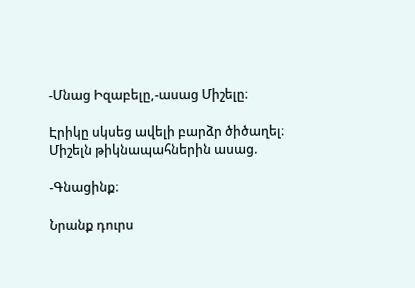-Մնաց Իզաբելը,-ասաց Միշելը։

Էրիկը սկսեց ավելի բարձր ծիծաղել։ Միշելն թիկնապահներին ասաց.

-Գնացինք։

Նրանք դուրս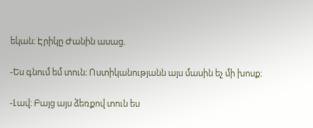եկան։ Էրիկը Ժանին ասաց.

-Ես գնում եմ տուն։ Ոստիկանությանն այս մասին եչ մի խոսք։

-Լավ։ Բայց այս ձեռքով տուն ես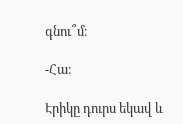գնու՞մ։

-Հա։

Էրիկը դուրս եկավ և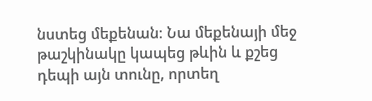նստեց մեքենան։ Նա մեքենայի մեջ թաշկինակը կապեց թևին և քշեց դեպի այն տունը, որտեղ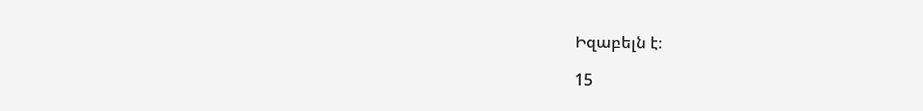Իզաբելն է։

15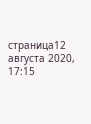страница12 августа 2020, 17:15